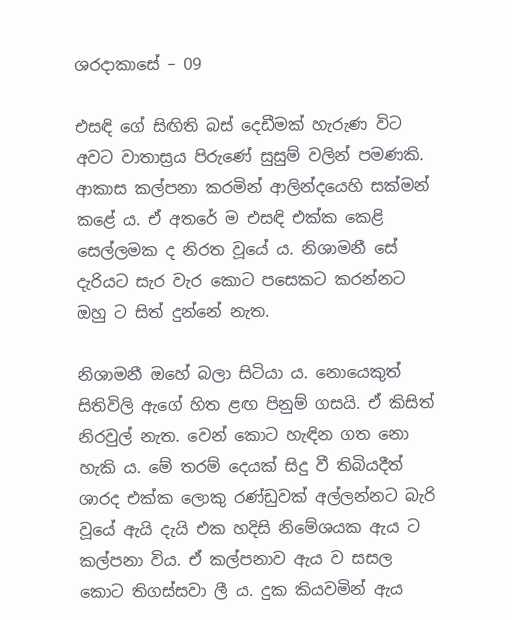ශරදාකාසේ – 09

එසඳි ගේ සිඟිති බස් දෙඩීමක් හැරුණ විට අවට වාතාස්‍රය පිරුණේ සුසුම් වලින් පමණකි. ආකාස කල්පනා කරමින් ආලින්දයෙහි සක්මන් කළේ ය. ඒ අතරේ ම එසඳි එක්ක කෙළි සෙල්ලමක ද නිරත වූයේ ය. නිශාමනී සේ දැරියට සැර වැර කොට පසෙකට කරන්නට ඔහු ට සිත් දුන්නේ නැත.

නිශාමනී ඔහේ බලා සිටියා ය. නොයෙකුත් සිතිවිලි ඇගේ හිත ළඟ පිනුම් ගසයි. ඒ කිසිත් නිරවුල් නැත. වෙන් කොට හැඳින ගත නො හැකි ය. මේ තරම් දෙයක් සිදු වී තිබියදීත් ශාරද එක්ක ලොකු රණ්ඩුවක් අල්ලන්නට බැරි වූයේ ඇයි දැයි එක හදිසි නිමේශයක ඇය ට කල්පනා විය. ඒ කල්පනාව ඇය ව සසල කොට තිගස්සවා ලී ය. දුක කියවමින් ඇය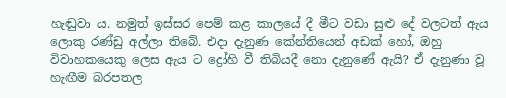හැඬුවා ය. නමුත් ඉස්සර පෙම් කළ කාලයේ දී මීට වඩා සුළු දේ වලටත් ඇය ලොකු රණ්ඩු අල්ලා තිබේ. එදා දැනුණ කේන්තියෙන් අඩක් හෝ, ඔහු විවාහකයෙකු ලෙස ඇය ට ද්‍රෝහි වී තිබියදී නො දැනුණේ ඇයි? ඒ දැනුණා වූ හැඟීම බරපතල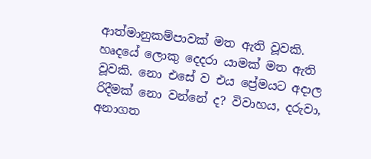ආත්මානුකම්පාවක් මත ඇති වූවකි. හෘදයේ ලොකු දෙදරා යාමක් මත ඇති වූවකි. නො එසේ ව එය ප්‍රේමයට අදාල රිදීමක් නො වන්නේ ද? විවාහය, දරුවා, අනාගත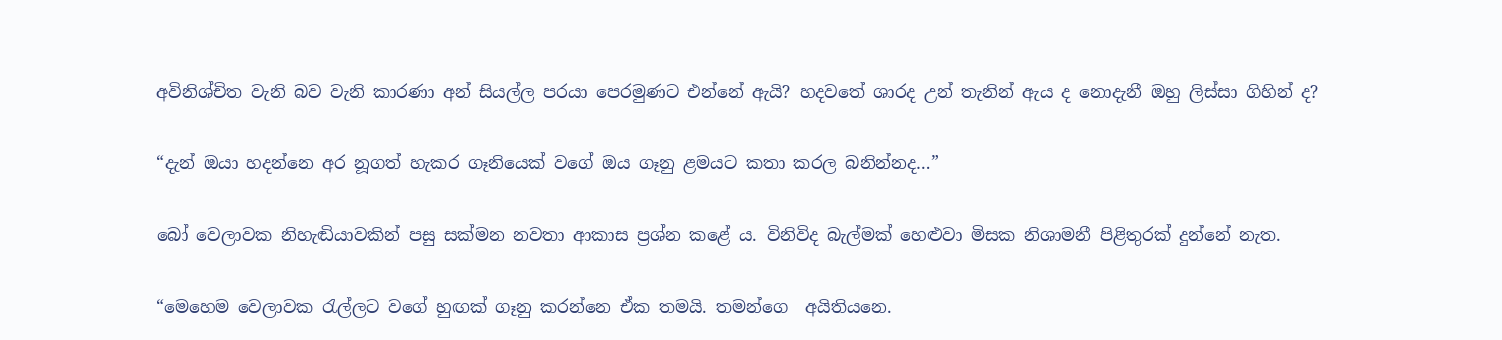අවිනිශ්චිත වැනි බව වැනි කාරණා අන් සියල්ල පරයා පෙරමුණට එන්නේ ඇයි? හදවතේ ශාරද උන් තැනින් ඇය ද නොදැනී ඔහු ලිස්සා ගිහින් ද?

“දැන් ඔයා හදන්නෙ අර නූගත් හැකර ගෑනියෙක් වගේ ඔය ගෑනු ළමයට කතා කරල බනින්නද…”

බෝ වෙලාවක නිහැඬියාවකින් පසු සක්මන නවතා ආකාස ප්‍රශ්න කළේ ය. විනිවිද බැල්මක් හෙළුවා මිසක නිශාමනී පිළිතුරක් දුන්නේ නැත.

“මෙහෙම වෙලාවක රැල්ලට වගේ හුඟක් ගෑනු කරන්නෙ ඒක තමයි. තමන්ගෙ  අයිතියනෙ.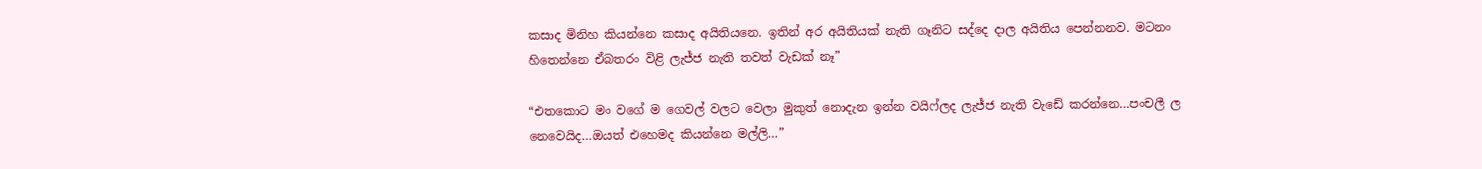කසාද මිනිහ කියන්නෙ කසාද අයිතියනෙ. ඉතින් අර අයිතියක් නැති ගෑනිට සද්දෙ දාල අයිතිය පෙන්නනව. මටනං හිතෙන්නෙ ඒබතරං විළි ලැජ්ජ නැති තවත් වැඩක් නෑ”

“එතකොට මං වගේ ම ගෙවල් වලට වෙලා මුකුත් නොදැන ඉන්න වයිෆ්ලද ලැජ්ජ නැති වැඩේ කරන්නෙ…පංචලී ල නෙවෙයිද…ඔයත් එහෙමද කියන්නෙ මල්ලි…”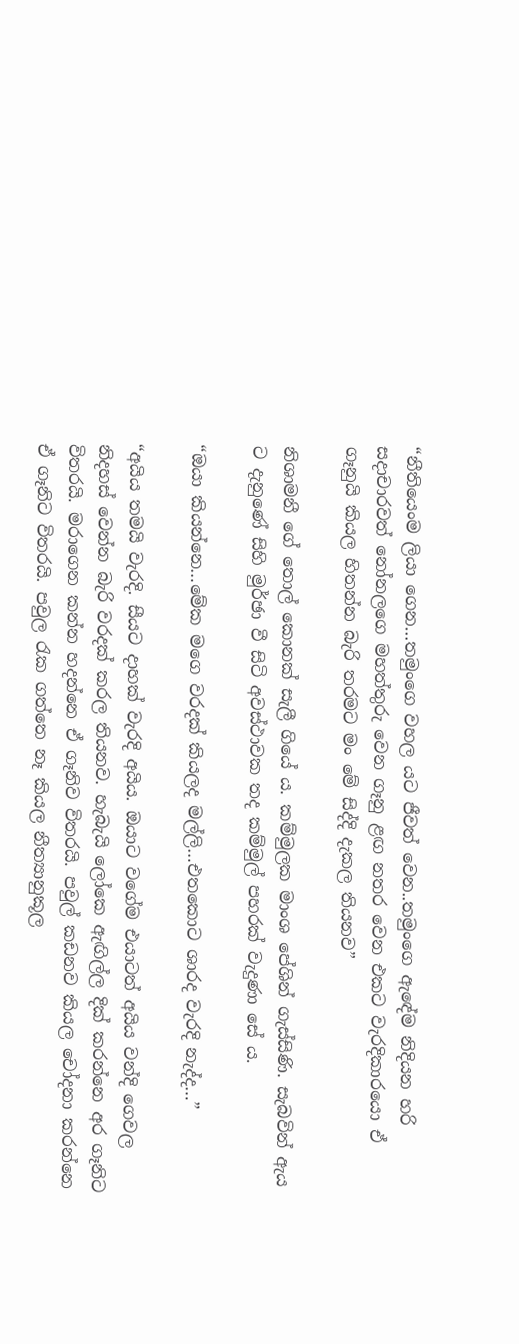“නීතියෙංම ලියා ගෙන…තමුංගෙ වහල යට ජීවත් වෙන..තමුංගෙ ඇඳේම නිදියන හරි සදාචාරවත් නෝනලගෙ මහත්තුරු වෙන ගෑනු ළඟ නතර වෙන එකට වැරදිකාරයො ඒ ගෑනුයි කියල හිතන්න බැරි තරමට මං මේ සිද්දි දැකල තියනව”

නිශාමනී ගේ තොල් කොනක් සැලී ගියේ ය. කම්මුලක මාංශ පේශින් ගැස්සිණි. සැබවින් ඇය ට දැනුණේ සිහි මුර්ඡා වී සිටි අවස්ථාවක තද කම්මුල් පහරක් වැදුණා සේ ය.

“ඔයා කියන්නෙ…මේක මගෙ වරදක් කියලද මල්ලි…එතකොට ශාරද වැරදි නැද්ද…”

“අයිය තමයි වැරදි. සීයට දාහක් වැරදි අයිය. ඔයාට වගේම එයාටත් අයිය වන්දි ගෙවල නිදහස් වෙන්න බැරි වරදක් කරල තියනව. හැබැයි ලෝකෙ ඇඟිල්ල දික් කරන්නෙ අර ගෑනිට විතරයි. මරාගෙන කන්න හදන්නෙ ඒ ගෑනිව විතරයි. පවුල් කඩනව කියල චෝදනා කරන්නෙ ඒ ගෑනිට විතරයි. පවුල රැක ගත්තෙ නෑ කියල නීත්‍යානුකූල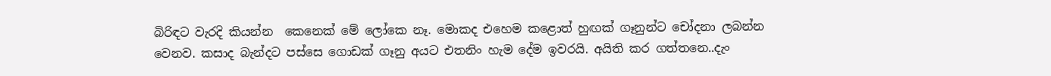බිරිඳට වැරදි කියන්න  කෙනෙක් මේ ලෝකෙ නෑ. මොකද එහෙම කළොත් හුඟක් ගෑනුන්ට චෝදනා ලබන්න වෙනව. කසාද බැන්දට පස්සෙ ගොඩක් ගෑනු අයට එතනිං හැම දේම ඉවරයි. අයිති කර ගත්තනෙ..දැං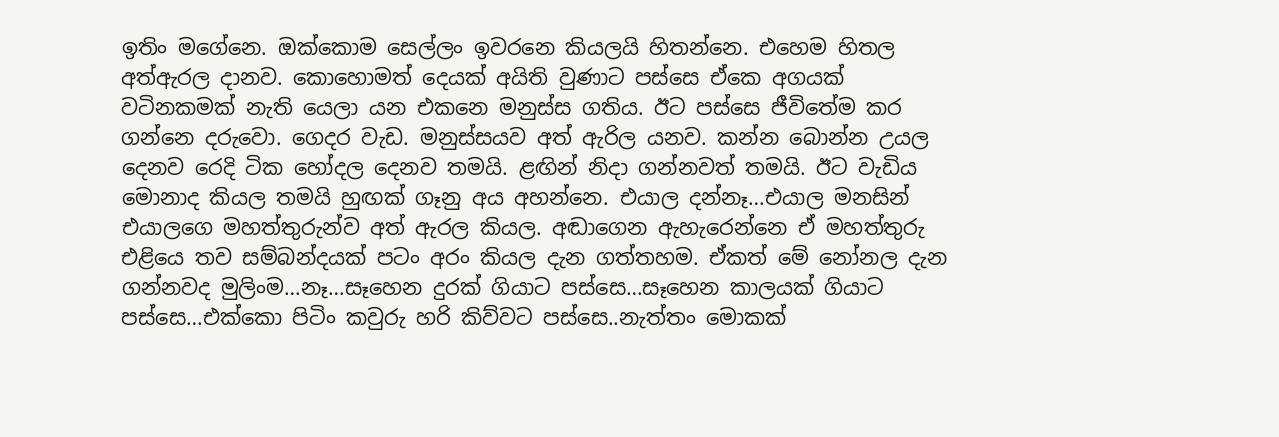ඉතිං මගේනෙ. ඔක්කොම සෙල්ලං ඉවරනෙ කියලයි හිතන්නෙ. එහෙම හිතල අත්ඇරල දානව. කොහොමත් දෙයක් අයිති වුණාට පස්සෙ ඒකෙ අගයක් වටිනකමක් නැති යෙලා යන එකනෙ මනුස්ස ගතිය. ඊට පස්සෙ ජීවිතේම කර ගන්නෙ දරුවො. ගෙදර වැඩ. මනුස්සයව අත් ඇරිල යනව. කන්න බොන්න උයල දෙනව රෙදි ටික හෝදල දෙනව තමයි. ළඟින් නිදා ගන්නවත් තමයි. ඊට වැඩිය මොනාද කියල තමයි හුඟක් ගෑනු අය අහන්නෙ. එයාල දන්නෑ…එයාල මනසින් එයාලගෙ මහත්තුරුන්ව අත් ඇරල කියල. අඬාගෙන ඇහැරෙන්නෙ ඒ මහත්තුරු එළියෙ තව සම්බන්දයක් පටං අරං කියල දැන ගත්තහම. ඒකත් මේ නෝනල දැන ගන්නවද මුලිංම…නෑ…සෑහෙන දුරක් ගියාට පස්සෙ…සෑහෙන කාලයක් ගියාට පස්සෙ…එක්කො පිටිං කවුරු හරි කිව්වට පස්සෙ..නැත්තං මොකක්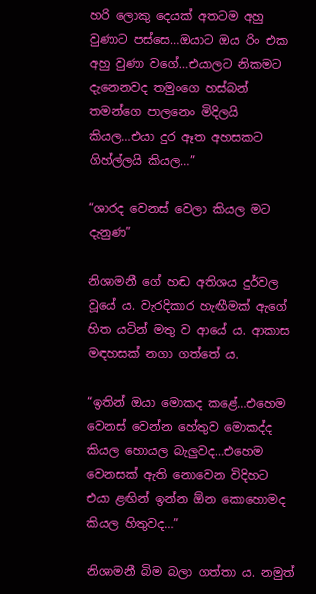හරි ලොකු දෙයක් අතටම අහු වුණාට පස්සෙ…ඔයාට ඔය රිං එක අහු වුණා වගේ…එයාලට නිකමට දැනෙනවද තමුංගෙ හස්බන් තමන්ගෙ පාලනෙං මිදිලයි කියල…එයා දුර ඈත අහසකට ගිහ්ල්ලයි කියල…”

“ශාරද වෙනස් වෙලා කියල මට දැනුණ”

නිශාමනී ගේ හඬ අතිශය දුර්වල වූයේ ය. වැරදිකාර හැඟීමක් ඇගේ හිත යටින් මතු ව ආයේ ය. ආකාස මඳහසක් නගා ගත්තේ ය.

“ඉතින් ඔයා මොකද කළේ…එහෙම වෙනස් වෙන්න හේතුව මොකද්ද කියල හොයල බැලුවද…එහෙම වෙනසක් ඇති නොවෙන විදිහට එයා ළඟින් ඉන්න ඕන කොහොමද කියල හිතුවද…”

නිශාමනී බිම බලා ගත්තා ය. නමුත්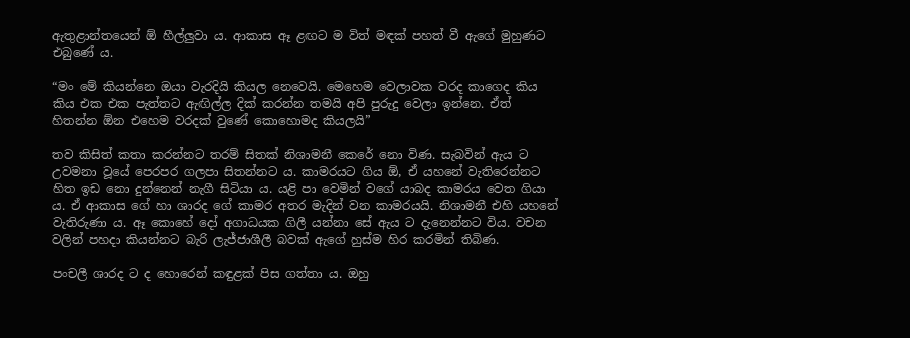ඇතුළාන්තයෙන් ඕ හීල්ලුවා ය. ආකාස ඈ ළඟට ම විත් මඳක් පහත් වී ඇගේ මුහුණට එබුණේ ය.

“මං මේ කියන්නෙ ඔයා වැරදියි කියල නෙවෙයි. මෙහෙම වෙලාවක වරද කාගෙද කිය කිය එක එක පැත්තට ඇඟිල්ල දික් කරන්න තමයි අපි පුරුදු වෙලා ඉන්නෙ. ඒත් හිතන්න ඕන එහෙම වරදක් වුණේ කොහොමද කියලයි”

තව කිසිත් කතා කරන්නට තරම් සිතක් නිශාමනී කෙරේ නො විණ. සැබවින් ඇය ට උවමනා වූයේ පෙරපර ගලපා සිතන්නට ය. කාමරයට ගිය ඕ, ඒ යහනේ වැතිරෙන්නට හිත ඉඩ නො දුන්නෙන් නැගී සිටියා ය. යළි පා වෙමින් වගේ යාබද කාමරය වෙත ගියා ය. ඒ ආකාස ගේ හා ශාරද ගේ කාමර අතර මැදින් වන කාමරයයි. නිශාමනී එහි යහනේ වැතිරුණා ය. ඈ කොහේ දෝ අගාධයක ගිලී යන්නා සේ ඇය ට දැනෙන්නට විය. වචන වලින් පහදා කියන්නට බැරි ලැජ්ජාශීලී බවක් ඇගේ හුස්ම හිර කරමින් තිබිණ.

පංචලී ශාරද ට ද හොරෙන් කඳුළක් පිස ගත්තා ය. ඔහු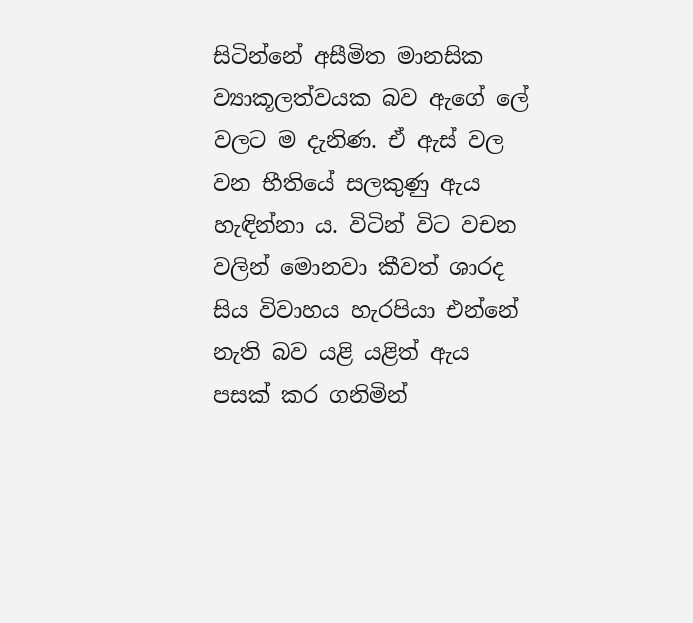සිටින්නේ අසීමිත මානසික ව්‍යාකූලත්වයක බව ඇගේ ලේ වලට ම දැනිණ. ඒ ඇස් වල වන භීතියේ සලකුණු ඇය හැඳින්නා ය. විටින් විට වචන වලින් මොනවා කීවත් ශාරද සිය විවාහය හැරපියා එන්නේ නැති බව යළි යළිත් ඇය පසක් කර ගනිමින්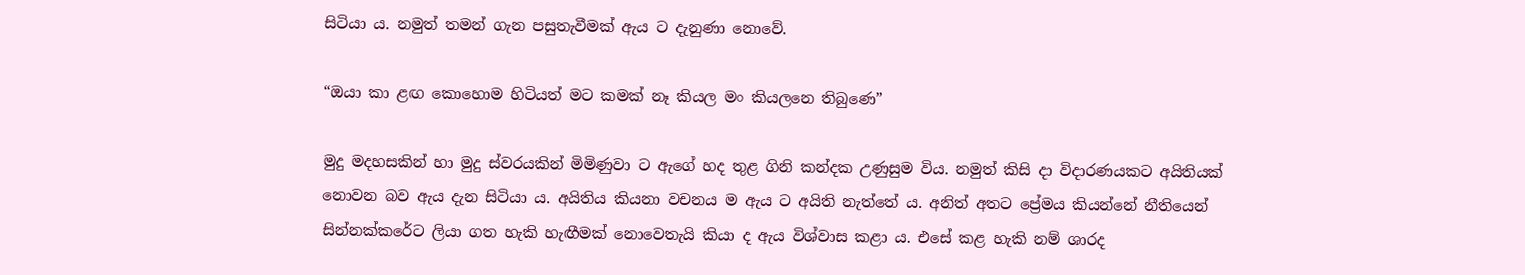සිටියා ය. නමුත් තමන් ගැන පසුතැවීමක් ඇය ට දැනුණා නොවේ.

“ඔයා කා ළඟ කොහොම හිටියත් මට කමක් නෑ කියල මං කියලනෙ තිබුණෙ”

මුදු මදහසකින් හා මුදු ස්වරයකින් මිමිණුවා ට ඇගේ හද තුළ ගිනි කන්දක උණුසුම විය. නමුත් කිසි දා විදාරණයකට අයිතියක් නොවන බව ඇය දැන සිටියා ය. අයිතිය කියනා වචනය ම ඇය ට අයිති නැත්තේ ය. අනිත් අතට ප්‍රේමය කියන්නේ නීතියෙන් සින්නක්කරේට ලියා ගත හැකි හැඟීමක් නොවෙතැයි කියා ද ඇය විශ්වාස කළා ය. එසේ කළ හැකි නම් ශාරද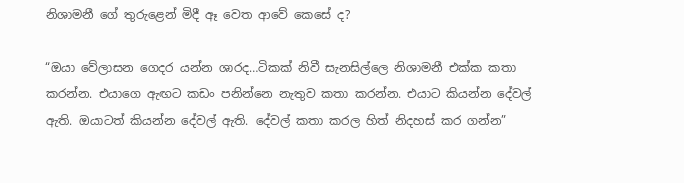නිශාමනී ගේ තුරුළෙන් මිදී ඈ වෙත ආවේ කෙසේ ද?

“ඔයා වේලාසන ගෙදර යන්න ශාරද…ටිකක් නිවී සැනසිල්ලෙ නිශාමනී එක්ක කතා කරන්න. එයාගෙ ඇඟට කඩං පනින්නෙ නැතුව කතා කරන්න. එයාට කියන්න දේවල් ඇති. ඔයාටත් කියන්න දේවල් ඇති. දේවල් කතා කරල හිත් නිදහස් කර ගන්න”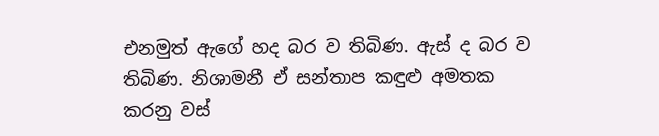එනමුත් ඇගේ හද බර ව තිබිණ. ඇස් ද බර ව තිබිණ. නිශාමනී ඒ සන්තාප කඳුළු අමතක කරනු වස්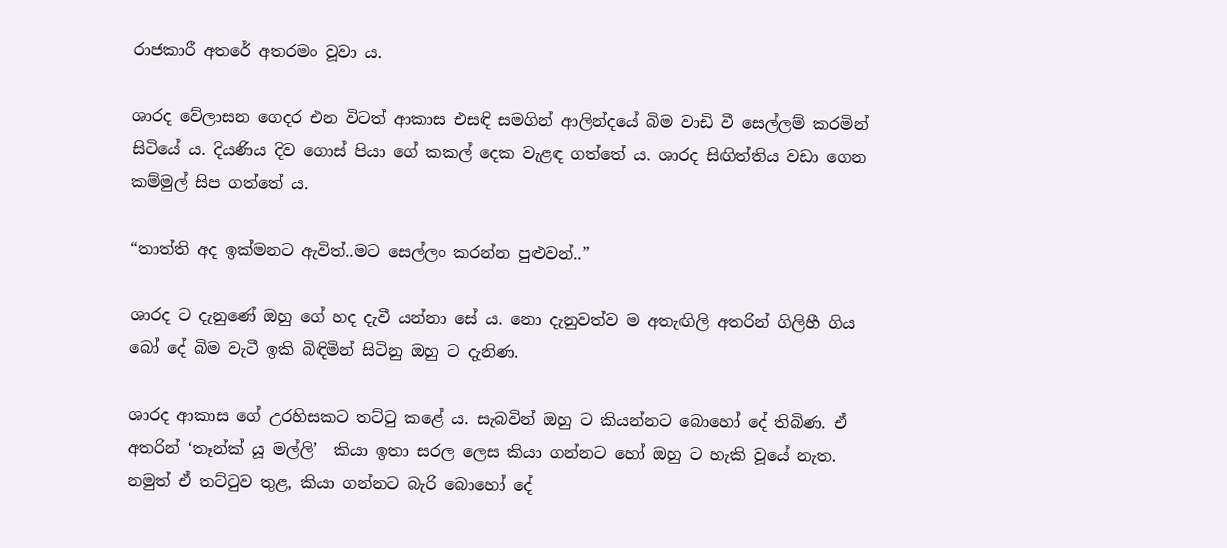රාජකාරී අතරේ අතරමං වූවා ය.

ශාරද වේලාසන ගෙදර එන විටත් ආකාස එසඳි සමගින් ආලින්දයේ බිම වාඩි වී සෙල්ලම් කරමින් සිටියේ ය. දියණිය දිව ගොස් පියා ගේ කකල් දෙක වැළඳ ගත්තේ ය. ශාරද සිඟිත්තිය වඩා ගෙන කම්මුල් සිප ගත්තේ ය.

“තාත්ති අද ඉක්මනට ඇවිත්..මට සෙල්ලං කරන්න පුළුවන්..”

ශාරද ට දැනුණේ ඔහු ගේ හද දැවී යන්නා සේ ය. නො දැනුවත්ව ම අතැඟිලි අතරින් ගිලිහී ගිය බෝ දේ බිම වැටී ඉකි බිඳිමින් සිටිනු ඔහු ට දැනිණ.

ශාරද ආකාස ගේ උරහිසකට තට්ටු කළේ ය. සැබවින් ඔහු ට කියන්නට බොහෝ දේ තිබිණ. ඒ අතරින් ‘තෑන්ක් යූ මල්ලි’  කියා ඉතා සරල ලෙස කියා ගන්නට හෝ ඔහු ට හැකි වූයේ නැත. නමුත් ඒ තට්ටුව තුළ, කියා ගන්නට බැරි බොහෝ දේ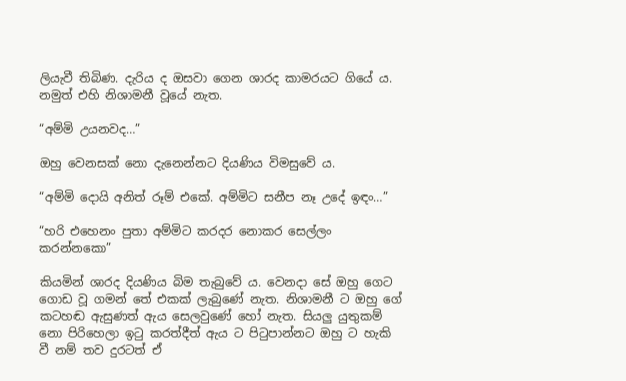ලියැවී තිබිණ. දැරිය ද ඔසවා ගෙන ශාරද කාමරයට ගියේ ය. නමුත් එහි නිශාමනී වූයේ නැත.

“අම්මි උයනවද…”

ඔහු වෙනසක් නො දැනෙන්නට දියණිය විමසුවේ ය.

“අම්මි දොයි අනිත් රූම් එකේ. අම්මිට සනීප නෑ උදේ ඉඳං…”

“හරි එහෙනං පුතා අම්මිට කරදර නොකර සෙල්ලං කරන්නකො”

කියමින් ශාරද දියණිය බිම තැබුවේ ය. වෙනදා සේ ඔහු ගෙට ගොඩ වූ ගමන් තේ එකක් ලැබුණේ නැත. නිශාමනී ට ඔහු ගේ කටහඬ ඇසුණත් ඇය සෙලවුණේ හෝ නැත. සියලු යුතුකම් නො පිරිහෙලා ඉටු කරත්දීත් ඇය ට පිටුපාන්නට ඔහු ට හැකි වී නම් තව දුරටත් ඒ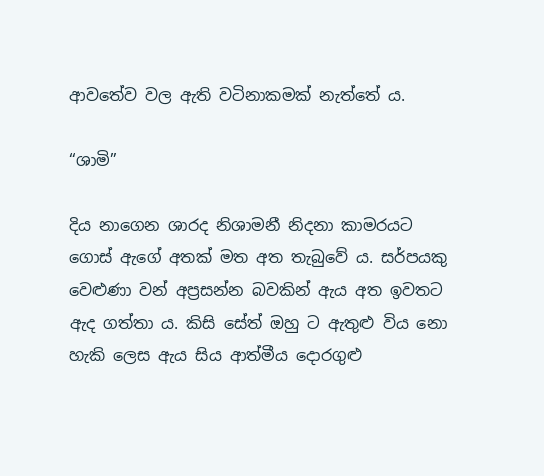ආවතේව වල ඇති වටිනාකමක් නැත්තේ ය.

“ශාමි”

දිය නාගෙන ශාරද නිශාමනී නිදනා කාමරයට ගොස් ඇගේ අතක් මත අත තැබුවේ ය. සර්පයකු වෙළුණා වන් අප්‍රසන්න බවකින් ඇය අත ඉවතට ඇද ගත්තා ය. කිසි සේත් ඔහු ට ඇතුළු විය නො හැකි ලෙස ඇය සිය ආත්මීය දොරගුළු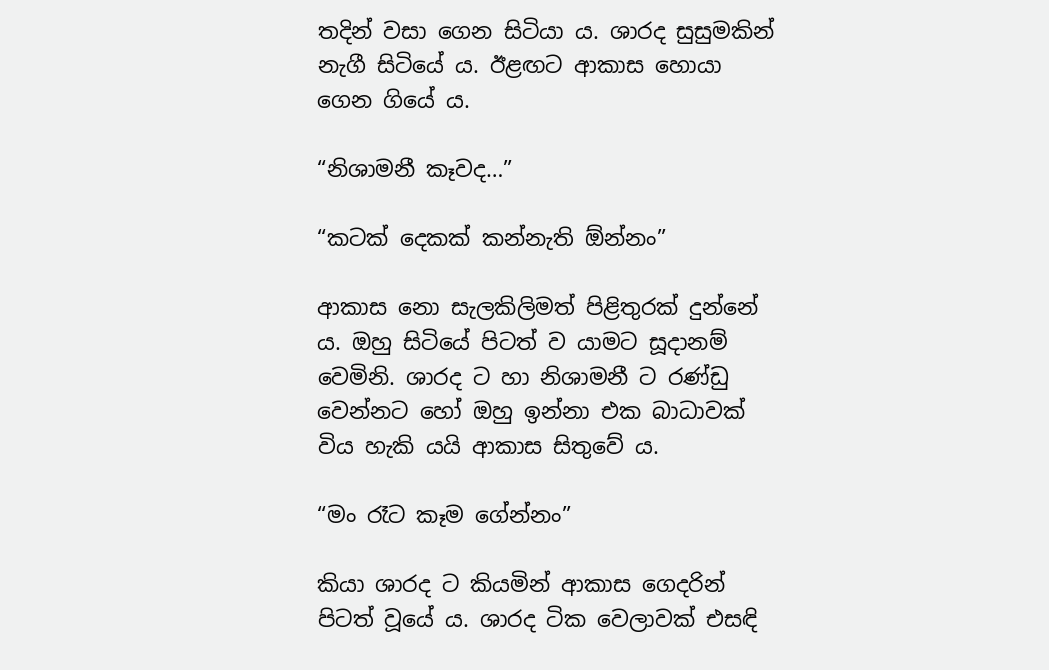තදින් වසා ගෙන සිටියා ය. ශාරද සුසුමකින් නැගී සිටියේ ය. ඊළඟට ආකාස හොයා ගෙන ගියේ ය.

“නිශාමනී කෑවද…”

“කටක් දෙකක් කන්නැති ඕන්නං”

ආකාස නො සැලකිලිමත් පිළිතුරක් දුන්නේ ය. ඔහු සිටියේ පිටත් ව යාමට සූදානම් වෙමිනි. ශාරද ට හා නිශාමනී ට රණ්ඩු වෙන්නට හෝ ඔහු ඉන්නා එක බාධාවක් විය හැකි යයි ආකාස සිතුවේ ය.

“මං රෑට කෑම ගේන්නං”

කියා ශාරද ට කියමින් ආකාස ගෙදරින් පිටත් වූයේ ය. ශාරද ටික වෙලාවක් එසඳි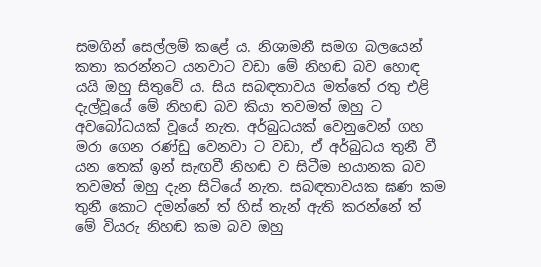සමගින් සෙල්ලම් කළේ ය. නිශාමනී සමග බලයෙන් කතා කරන්නට යනවාට වඩා මේ නිහඬ බව හොඳ යයි ඔහු සිතුවේ ය. සිය සබඳතාවය මත්තේ රතු එළි දැල්වූයේ මේ නිහඬ බව කියා තවමත් ඔහු ට අවබෝධයක් වූයේ නැත. අර්බුධයක් වෙනුවෙන් ගහ මරා ගෙන රණ්ඩු වෙනවා ට වඩා, ඒ අර්බුධය තුනී වී යන තෙක් ඉන් සැඟවී නිහඬ ව සිටීම භයානක බව තවමත් ඔහු දැන සිටියේ නැත. සබඳතාවයක ඝණ කම තුනී කොට දමන්නේ ත් හිස් තැන් ඇති කරන්නේ ත් මේ වියරු නිහඬ කම බව ඔහු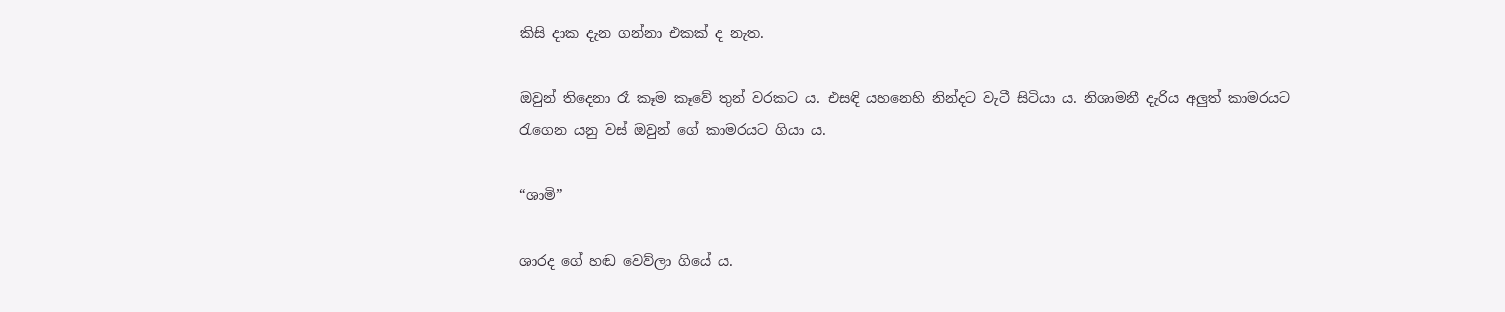කිසි දාක දැන ගන්නා එකක් ද නැත.

ඔවුන් තිදෙනා රෑ කෑම කෑවේ තුන් වරකට ය. එසඳි යහනෙහි නින්දට වැටී සිටියා ය. නිශාමනී දැරිය අලුත් කාමරයට රැගෙන යනු වස් ඔවුන් ගේ කාමරයට ගියා ය.

“ශාමි”

ශාරද ගේ හඬ වෙව්ලා ගියේ ය.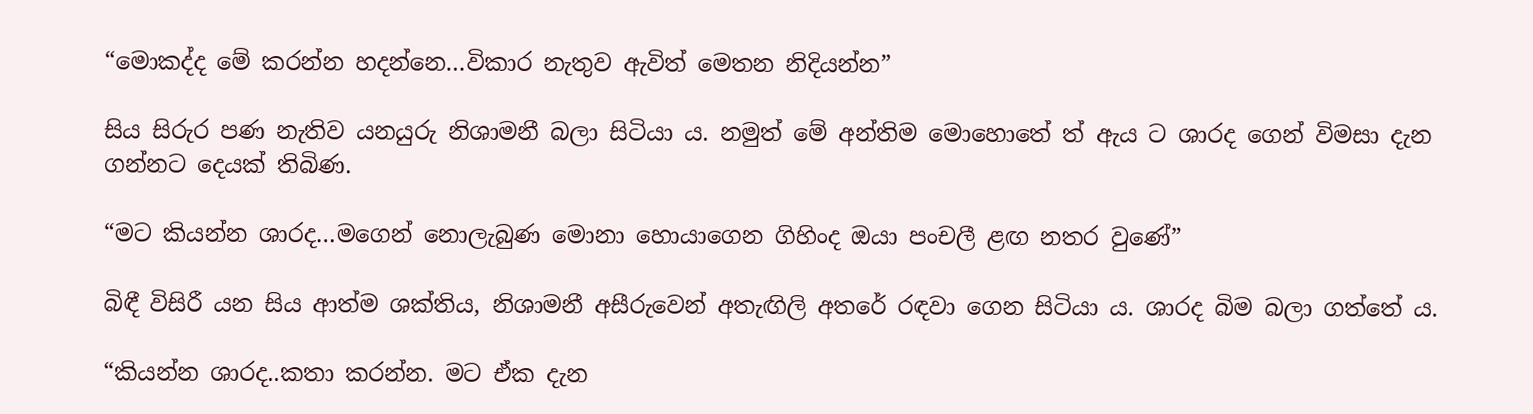“මොකද්ද මේ කරන්න හදන්නෙ…විකාර නැතුව ඇවිත් මෙතන නිදියන්න”

සිය සිරුර පණ නැතිව යනයුරු නිශාමනී බලා සිටියා ය. නමුත් මේ අන්තිම මොහොතේ ත් ඇය ට ශාරද ගෙන් විමසා දැන ගන්නට දෙයක් තිබිණ.

“මට කියන්න ශාරද…මගෙන් නොලැබුණ මොනා හොයාගෙන ගිහිංද ඔයා පංචලී ළඟ නතර වුණේ”

බිඳී විසිරී යන සිය ආත්ම ශක්තිය, නිශාමනී අසීරුවෙන් අතැඟිලි අතරේ රඳවා ගෙන සිටියා ය. ශාරද බිම බලා ගත්තේ ය.

“කියන්න ශාරද..කතා කරන්න. මට ඒක දැන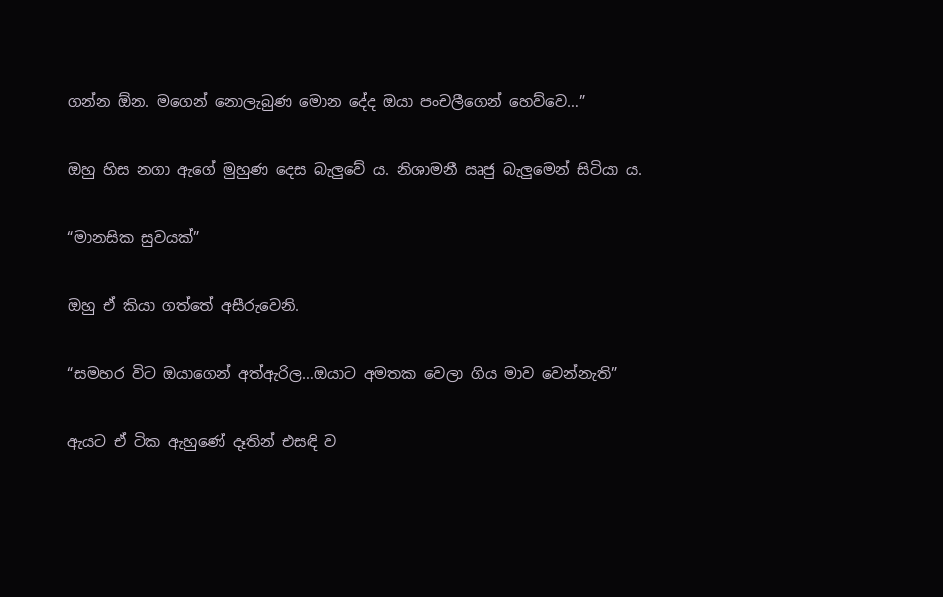ගන්න ඕන. මගෙන් නොලැබුණ මොන දේද ඔයා පංචලීගෙන් හෙව්වෙ…”

ඔහු හිස නගා ඇගේ මුහුණ දෙස බැලුවේ ය. නිශාමනී ඍජු බැලුමෙන් සිටියා ය.

“මානසික සුවයක්”

ඔහු ඒ කියා ගත්තේ අසීරුවෙනි.

“සමහර විට ඔයාගෙන් අත්ඇරිල…ඔයාට අමතක වෙලා ගිය මාව වෙන්නැති”

ඇයට ඒ ටික ඇහුණේ දෑතින් එසඳි ව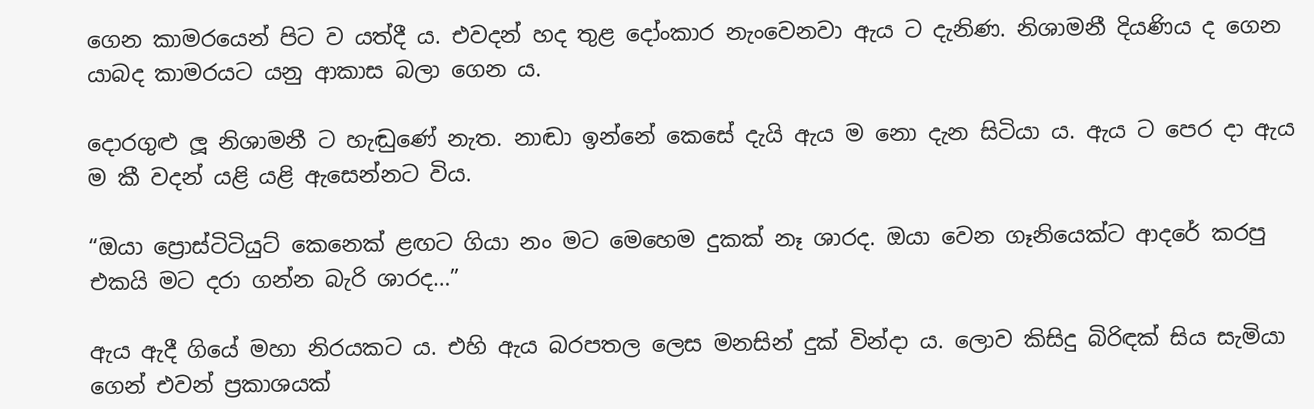ගෙන කාමරයෙන් පිට ව යත්දී ය. එවදන් හද තුළ දෝංකාර නැංවෙනවා ඇය ට දැනිණ. නිශාමනී දියණිය ද ගෙන යාබද කාමරයට යනු ආකාස බලා ගෙන ය.

දොරගුළු ලූ නිශාමනී ට හැඬුණේ නැත. නාඬා ඉන්නේ කෙසේ දැයි ඇය ම නො දැන සිටියා ය. ඇය ට පෙර දා ඇය ම කී වදන් යළි යළි ඇසෙන්නට විය.

“ඔයා ප්‍රොස්ටිටියුට් කෙනෙක් ළඟට ගියා නං මට මෙහෙම දුකක් නෑ ශාරද. ඔයා වෙන ගෑනියෙක්ට ආදරේ කරපු එකයි මට දරා ගන්න බැරි ශාරද…”

ඇය ඇදී ගියේ මහා නිරයකට ය. එහි ඇය බරපතල ලෙස මනසින් දුක් වින්දා ය. ලොව කිසිදු බිරිඳක් සිය සැමියා ගෙන් එවන් ප්‍රකාශයක්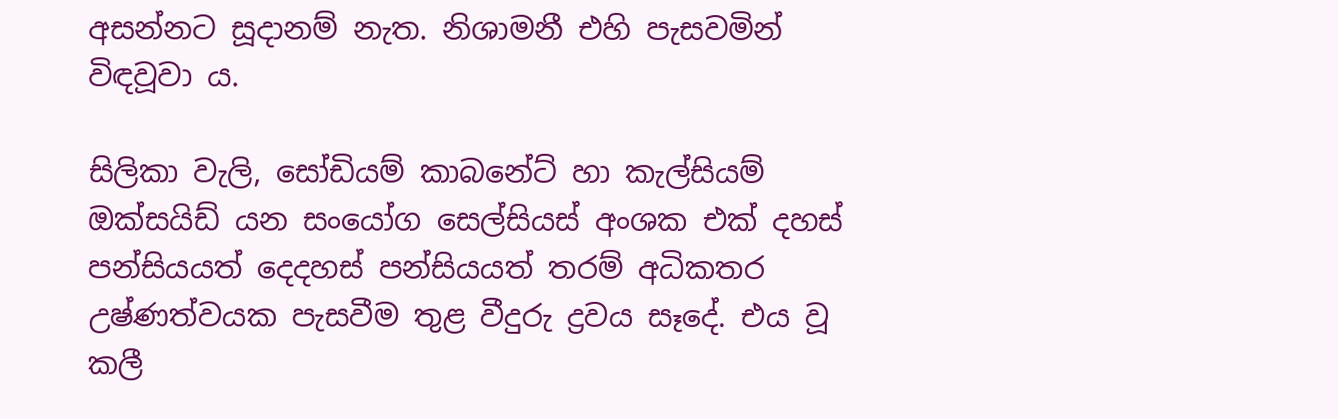අසන්නට සූදානම් නැත. නිශාමනී එහි පැසවමින් විඳවූවා ය.

සිලිකා වැලි, සෝඩියම් කාබනේට් හා කැල්සියම් ඔක්සයිඩ් යන සංයෝග සෙල්සියස් අංශක එක් දහස් පන්සියයත් දෙදහස් පන්සියයත් තරම් අධිකතර උෂ්ණත්වයක පැසවීම තුළ වීදුරු ද්‍රවය සෑදේ. එය වූ කලී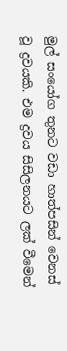මුල් සංයෝග තුනට වඩා හාත්පසින් වෙනස් වූ ද්‍රවයකි. එම ද්‍රවය සිසිලනයට ලක් වීමෙන්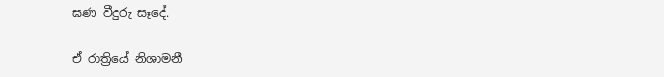ඝණ වීදුරු සෑදේ.

ඒ රාත්‍රියේ නිශාමනී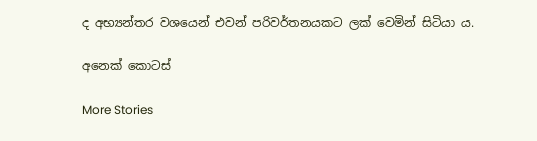ද අභ්‍යන්තර වශයෙන් එවන් පරිවර්තනයකට ලක් වෙමින් සිටියා ය.

අනෙක් කොටස්

More Stories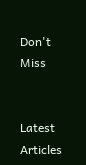Don't Miss


Latest Articles